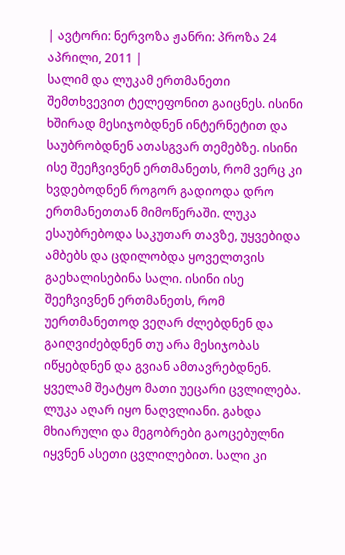| ავტორი: ნერვოზა ჟანრი: პროზა 24 აპრილი, 2011 |
სალიმ და ლუკამ ერთმანეთი შემთხვევით ტელეფონით გაიცნეს. ისინი ხშირად მესიჯობდნენ ინტერნეტით და საუბრობდნენ ათასგვარ თემებზე. ისინი ისე შეეჩვივნენ ერთმანეთს, რომ ვერც კი ხვდებოდნენ როგორ გადიოდა დრო ერთმანეთთან მიმოწერაში. ლუკა ესაუბრებოდა საკუთარ თავზე, უყვებიდა ამბებს და ცდილობდა ყოველთვის გაეხალისებინა სალი. ისინი ისე შეეჩვივნენ ერთმანეთს, რომ უერთმანეთოდ ვეღარ ძლებდნენ და გაიღვიძებდნენ თუ არა მესიჯობას იწყებდნენ და გვიან ამთავრებდნენ. ყველამ შეატყო მათი უეცარი ცვლილება. ლუკა აღარ იყო ნაღვლიანი. გახდა მხიარული და მეგობრები გაოცებულნი იყვნენ ასეთი ცვლილებით. სალი კი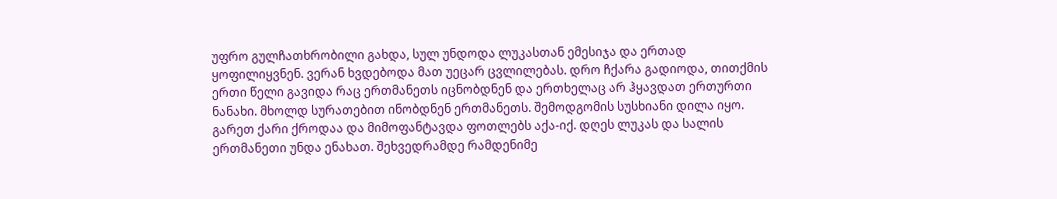უფრო გულჩათხრობილი გახდა, სულ უნდოდა ლუკასთან ემესიჯა და ერთად ყოფილიყვნენ. ვერან ხვდებოდა მათ უეცარ ცვლილებას. დრო ჩქარა გადიოდა, თითქმის ერთი წელი გავიდა რაც ერთმანეთს იცნობდნენ და ერთხელაც არ ჰყავდათ ერთურთი ნანახი. მხოლდ სურათებით ინობდნენ ერთმანეთს. შემოდგომის სუსხიანი დილა იყო. გარეთ ქარი ქროდაა და მიმოფანტავდა ფოთლებს აქა-იქ. დღეს ლუკას და სალის ერთმანეთი უნდა ენახათ. შეხვედრამდე რამდენიმე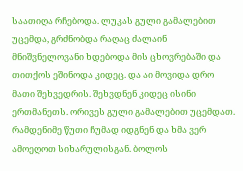საათიღა რჩებოდა. ლუკას გული გამალებით უცემდა, გრძნობდა რაღაც ძალაინ მნიშვნელოვანი ხდებოდა მის ცხოვრებაში და თითქოს ეშინოდა კიდეც. და აი მოვიდა დრო მათი შეხვედრის. შეხვდნენ კიდეც ისინი ერთმანეთს. ორივეს გული გამალებით უცემდათ. რამდენიმე წუთი ჩუმად იდგნენ და ხმა ვერ ამოეღოთ სიხარულისგან. ბოლოს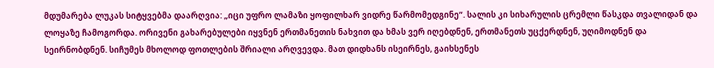მდუმარება ლუკას სიტყვებმა დაარღვია: „იცი უფრო ლამაზი ყოფილხარ ვიდრე წარმომედგინე“. სალის კი სიხარულის ცრემლი წასკდა თვალიდან და ლოყაზე ჩამოგორდა. ორივენი გახარებულები იყვნენ ერთმანეთის ნახვით და ხმას ვერ იღებდნენ, ერთმანეთს უცქერდნენ, უღიმოდნენ და სეირნობდნენ. სიჩუმეს მხოლოდ ფოთლების შრიალი არღვევდა. მათ დიდხანს ისეირნეს, გაიხსენეს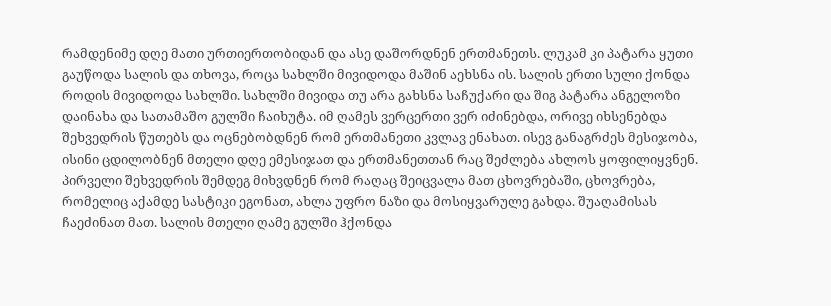რამდენიმე დღე მათი ურთიერთობიდან და ასე დაშორდნენ ერთმანეთს. ლუკამ კი პატარა ყუთი გაუწოდა სალის და თხოვა, როცა სახლში მივიდოდა მაშინ აეხსნა ის. სალის ერთი სული ქონდა როდის მივიდოდა სახლში. სახლში მივიდა თუ არა გახსნა საჩუქარი და შიგ პატარა ანგელოზი დაინახა და სათამაშო გულში ჩაიხუტა. იმ ღამეს ვერცერთი ვერ იძინებდა, ორივე იხსენებდა შეხვედრის წუთებს და ოცნებობდნენ რომ ერთმანეთი კვლავ ენახათ. ისევ განაგრძეს მესიჯობა, ისინი ცდილობნენ მთელი დღე ემესიჯათ და ერთმანეთთან რაც შეძლება ახლოს ყოფილიყვნენ. პირველი შეხვედრის შემდეგ მიხვდნენ რომ რაღაც შეიცვალა მათ ცხოვრებაში, ცხოვრება, რომელიც აქამდე სასტიკი ეგონათ, ახლა უფრო ნაზი და მოსიყვარულე გახდა. შუაღამისას ჩაეძინათ მათ. სალის მთელი ღამე გულში ჰქონდა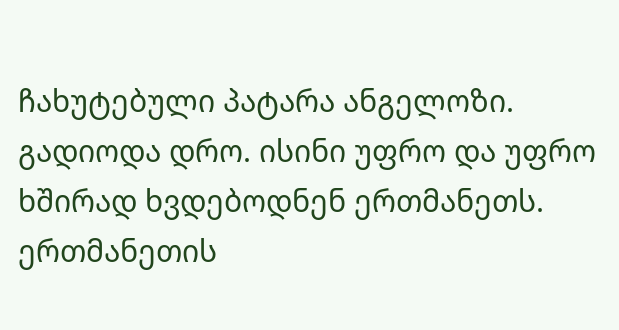ჩახუტებული პატარა ანგელოზი. გადიოდა დრო. ისინი უფრო და უფრო ხშირად ხვდებოდნენ ერთმანეთს. ერთმანეთის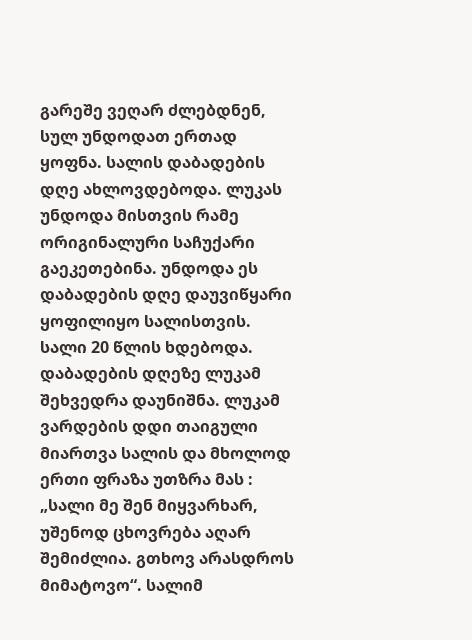გარეშე ვეღარ ძლებდნენ, სულ უნდოდათ ერთად ყოფნა. სალის დაბადების დღე ახლოვდებოდა. ლუკას უნდოდა მისთვის რამე ორიგინალური საჩუქარი გაეკეთებინა. უნდოდა ეს დაბადების დღე დაუვიწყარი ყოფილიყო სალისთვის. სალი 20 წლის ხდებოდა. დაბადების დღეზე ლუკამ შეხვედრა დაუნიშნა. ლუკამ ვარდების დდი თაიგული მიართვა სალის და მხოლოდ ერთი ფრაზა უთზრა მას : „სალი მე შენ მიყვარხარ, უშენოდ ცხოვრება აღარ შემიძლია. გთხოვ არასდროს მიმატოვო“. სალიმ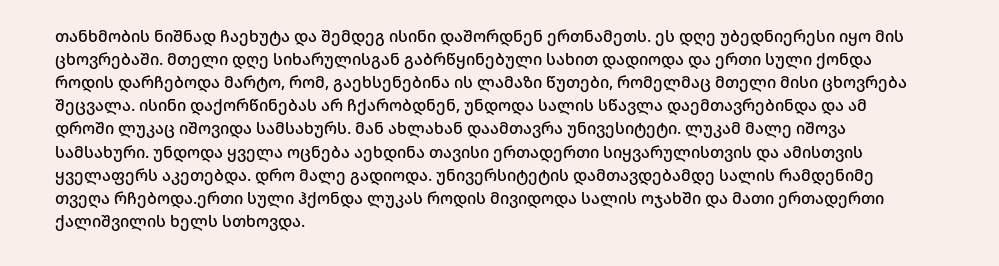თანხმობის ნიშნად ჩაეხუტა და შემდეგ ისინი დაშორდნენ ერთნამეთს. ეს დღე უბედნიერესი იყო მის ცხოვრებაში. მთელი დღე სიხარულისგან გაბრწყინებული სახით დადიოდა და ერთი სული ქონდა როდის დარჩებოდა მარტო, რომ, გაეხსენებინა ის ლამაზი წუთები, რომელმაც მთელი მისი ცხოვრება შეცვალა. ისინი დაქორწინებას არ ჩქარობდნენ, უნდოდა სალის სწავლა დაემთავრებინდა და ამ დროში ლუკაც იშოვიდა სამსახურს. მან ახლახან დაამთავრა უნივესიტეტი. ლუკამ მალე იშოვა სამსახური. უნდოდა ყველა ოცნება აეხდინა თავისი ერთადერთი სიყვარულისთვის და ამისთვის ყველაფერს აკეთებდა. დრო მალე გადიოდა. უნივერსიტეტის დამთავდებამდე სალის რამდენიმე თვეღა რჩებოდა.ერთი სული ჰქონდა ლუკას როდის მივიდოდა სალის ოჯახში და მათი ერთადერთი ქალიშვილის ხელს სთხოვდა.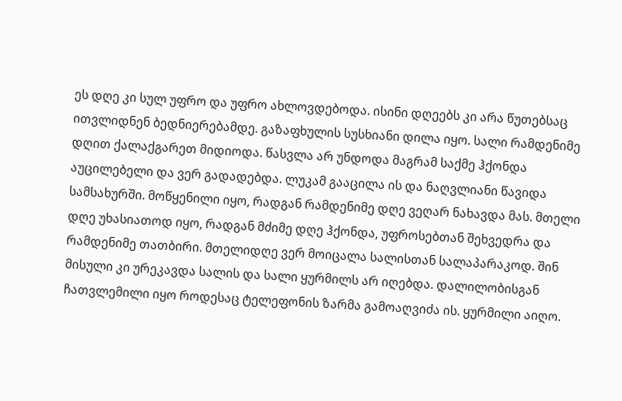ეს დღე კი სულ უფრო და უფრო ახლოვდებოდა. ისინი დღეებს კი არა წუთებსაც ითვლიდნენ ბედნიერებამდე. გაზაფხულის სუსხიანი დილა იყო. სალი რამდენიმე დღით ქალაქგარეთ მიდიოდა. წასვლა არ უნდოდა მაგრამ საქმე ჰქონდა აუცილებელი და ვერ გადადებდა. ლუკამ გააცილა ის და ნაღვლიანი წავიდა სამსახურში. მოწყენილი იყო, რადგან რამდენიმე დღე ვეღარ ნახავდა მას. მთელი დღე უხასიათოდ იყო, რადგან მძიმე დღე ჰქონდა, უფროსებთან შეხვედრა და რამდენიმე თათბირი. მთელიდღე ვერ მოიცალა სალისთან სალაპარაკოდ. შინ მისული კი ურეკავდა სალის და სალი ყურმილს არ იღებდა. დალილობისგან ჩათვლემილი იყო როდესაც ტელეფონის ზარმა გამოაღვიძა ის. ყურმილი აიღო.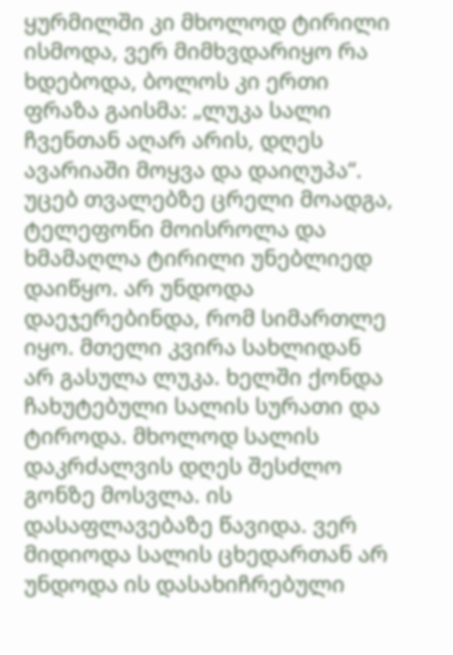ყურმილში კი მხოლოდ ტირილი ისმოდა, ვერ მიმხვდარიყო რა ხდებოდა, ბოლოს კი ერთი ფრაზა გაისმა: „ლუკა სალი ჩვენთან აღარ არის, დღეს ავარიაში მოყვა და დაიღუპა“. უცებ თვალებზე ცრელი მოადგა, ტელეფონი მოისროლა და ხმამაღლა ტირილი უნებლიედ დაიწყო. არ უნდოდა დაეჯერებინდა, რომ სიმართლე იყო. მთელი კვირა სახლიდან არ გასულა ლუკა. ხელში ქონდა ჩახუტებული სალის სურათი და ტიროდა. მხოლოდ სალის დაკრძალვის დღეს შესძლო გონზე მოსვლა. ის დასაფლავებაზე წავიდა. ვერ მიდიოდა სალის ცხედართან არ უნდოდა ის დასახიჩრებული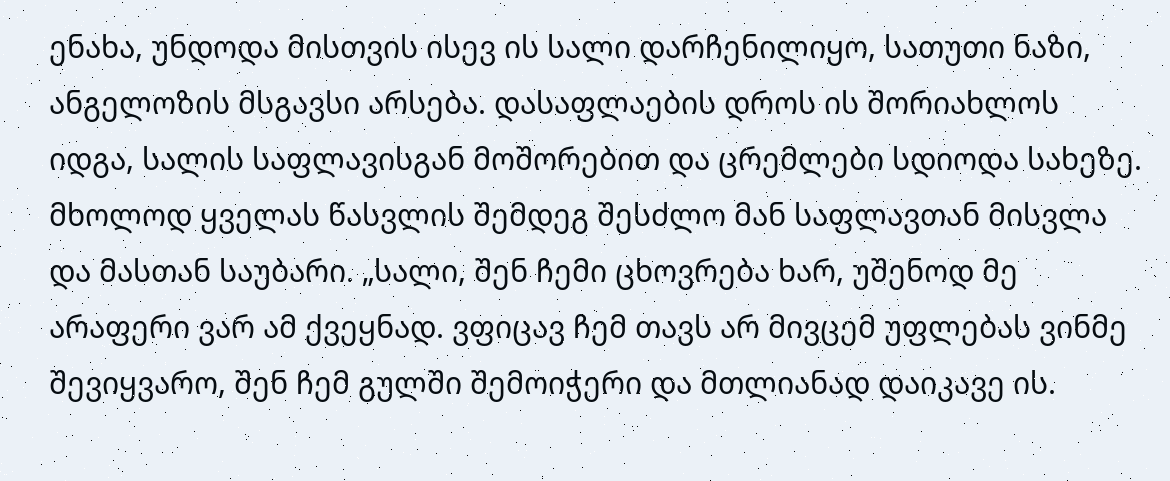ენახა, უნდოდა მისთვის ისევ ის სალი დარჩენილიყო, სათუთი ნაზი, ანგელოზის მსგავსი არსება. დასაფლაების დროს ის შორიახლოს იდგა, სალის საფლავისგან მოშორებით და ცრემლები სდიოდა სახეზე. მხოლოდ ყველას წასვლის შემდეგ შესძლო მან საფლავთან მისვლა და მასთან საუბარი. „სალი, შენ ჩემი ცხოვრება ხარ, უშენოდ მე არაფერი ვარ ამ ქვეყნად. ვფიცავ ჩემ თავს არ მივცემ უფლებას ვინმე შევიყვარო, შენ ჩემ გულში შემოიჭერი და მთლიანად დაიკავე ის.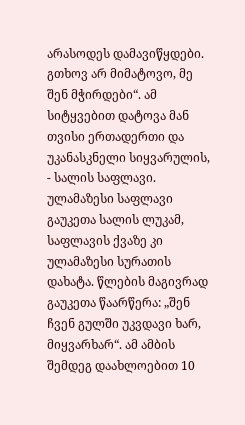არასოდეს დამავიწყდები. გთხოვ არ მიმატოვო, მე შენ მჭირდები“. ამ სიტყვებით დატოვა მან თვისი ერთადერთი და უკანასკნელი სიყვარულის, - სალის საფლავი. ულამაზესი საფლავი გაუკეთა სალის ლუკამ, საფლავის ქვაზე კი ულამაზესი სურათის დახატა. წლების მაგივრად გაუკეთა წაარწერა: „შენ ჩვენ გულში უკვდავი ხარ, მიყვარხარ“. ამ ამბის შემდეგ დაახლოებით 10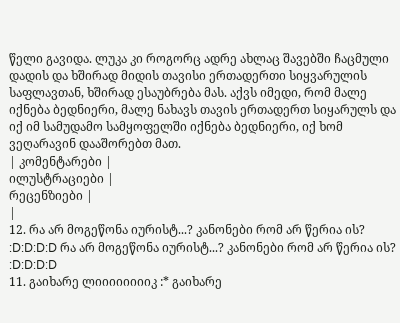წელი გავიდა. ლუკა კი როგორც ადრე ახლაც შავებში ჩაცმული დადის და ხშირად მიდის თავისი ერთადერთი სიყვარულის საფლავთან, ხშირად ესაუბრება მას. აქვს იმედი, რომ მალე იქნება ბედნიერი, მალე ნახავს თავის ერთადერთ სიყარულს და იქ იმ სამუდამო სამყოფელში იქნება ბედნიერი, იქ ხომ ვეღარავინ დააშორებთ მათ.
| კომენტარები |
ილუსტრაციები |
რეცენზიები |
|
12. რა არ მოგეწონა იურისტ...? კანონები რომ არ წერია ის? :D:D:D:D რა არ მოგეწონა იურისტ...? კანონები რომ არ წერია ის? :D:D:D:D
11. გაიხარე ლიიიიიიიიკ :* გაიხარე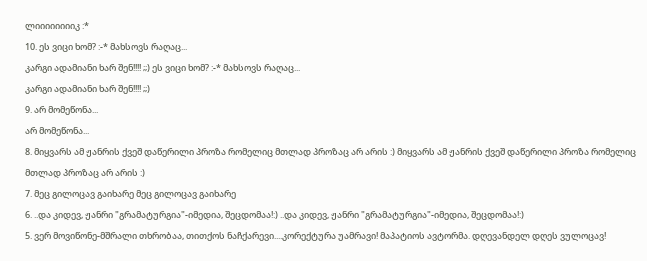ლიიიიიიიიკ :*
10. ეს ვიცი ხომ? :-* მახსოვს რაღაც...
კარგი ადამიანი ხარ შენ!!!! ;;) ეს ვიცი ხომ? :-* მახსოვს რაღაც...
კარგი ადამიანი ხარ შენ!!!! ;;)
9. არ მომეწონა...
არ მომეწონა...
8. მიყვარს ამ ჟანრის ქვეშ დაწერილი პროზა რომელიც მთლად პროზაც არ არის :) მიყვარს ამ ჟანრის ქვეშ დაწერილი პროზა რომელიც მთლად პროზაც არ არის :)
7. მეც გილოცავ გაიხარე მეც გილოცავ გაიხარე
6. ..და კიდევ, ჟანრი "გრამატურგია"-იმედია, შეცდომაა!:) ..და კიდევ, ჟანრი "გრამატურგია"-იმედია, შეცდომაა!:)
5. ვერ მოვიწონე-მშრალი თხრობაა, თითქოს ნაჩქარევი....კორექტურა უამრავი! მაპატიოს ავტორმა. დღევანდელ დღეს ვულოცავ!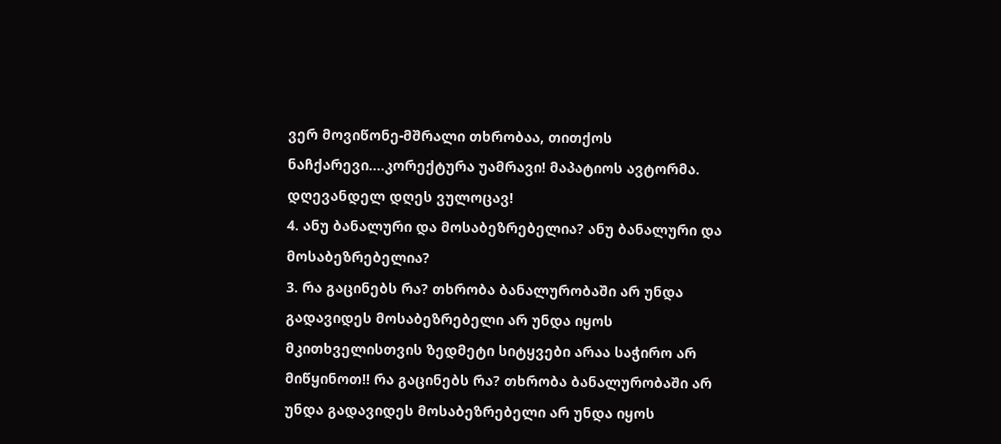ვერ მოვიწონე-მშრალი თხრობაა, თითქოს ნაჩქარევი....კორექტურა უამრავი! მაპატიოს ავტორმა. დღევანდელ დღეს ვულოცავ!
4. ანუ ბანალური და მოსაბეზრებელია? ანუ ბანალური და მოსაბეზრებელია?
3. რა გაცინებს რა? თხრობა ბანალურობაში არ უნდა გადავიდეს მოსაბეზრებელი არ უნდა იყოს მკითხველისთვის ზედმეტი სიტყვები არაა საჭირო არ მიწყინოთ!! რა გაცინებს რა? თხრობა ბანალურობაში არ უნდა გადავიდეს მოსაბეზრებელი არ უნდა იყოს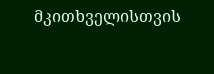მკითხველისთვის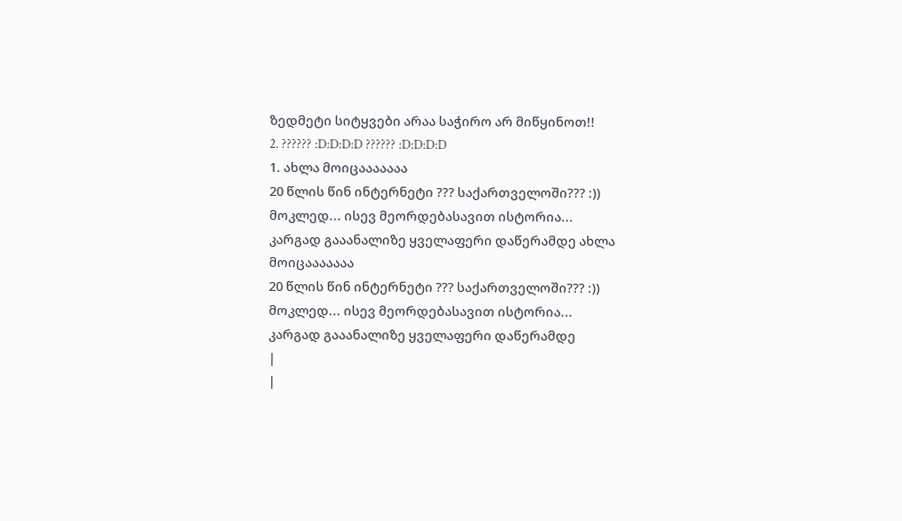ზედმეტი სიტყვები არაა საჭირო არ მიწყინოთ!!
2. ?????? :D:D:D:D ?????? :D:D:D:D
1. ახლა მოიცააააააა
20 წლის წინ ინტერნეტი ??? საქართველოში??? :))
მოკლედ... ისევ მეორდებასავით ისტორია...
კარგად გააანალიზე ყველაფერი დაწერამდე ახლა მოიცააააააა
20 წლის წინ ინტერნეტი ??? საქართველოში??? :))
მოკლედ... ისევ მეორდებასავით ისტორია...
კარგად გააანალიზე ყველაფერი დაწერამდე
|
|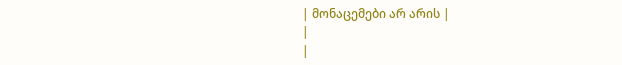| მონაცემები არ არის |
|
|